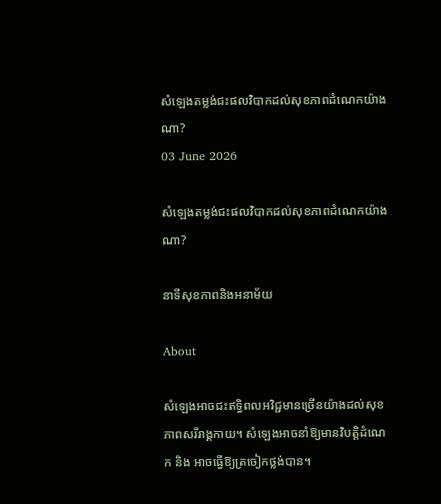សំឡេងតម្លង់ជះផលវិបាកដល់សុខភាពដំណេកយ៉ាងណា?
03 June 2026

សំឡេងតម្លង់ជះផលវិបាកដល់សុខភាពដំណេកយ៉ាងណា?

នាទីសុខភាពនិងអនាម័យ

About

សំឡេងអាចជះឥទ្ធិពលអវិជ្ជមានច្រើនយ៉ាងដល់សុខភាពសរីរាង្គកាយ។ សំឡេងអាចនាំឱ្យមានវិបត្តិដំណេក និង អាចធ្វើឱ្យត្រចៀកថ្លង់បាន។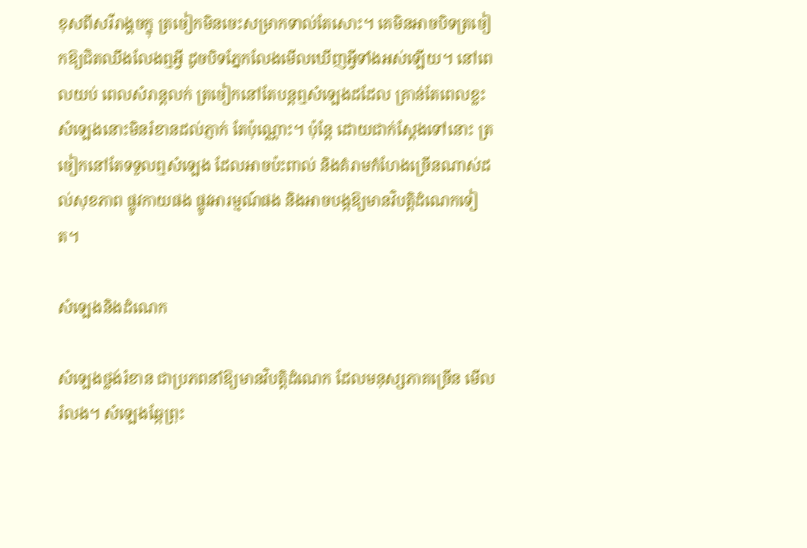ខុសពីសរីរាង្គចក្ខុ ត្រចៀកមិនចេះសម្រាកទាល់តែសោះ។ គេមិនអាចបិទត្រចៀកឱ្យជិតឈឹងលែងឮអ្វី ដូចបិទភ្នែកលែងមើលឃើញអ្វីទាំងអស់ឡើយ។ នៅពេលយប់ ពេលសំរាន្តលក់ ត្រចៀកនៅតែបន្តឮសំឡេងដដែល គ្រាន់តែពេលខ្លះសំឡេងនោះមិនរំខានដល់ភ្ញាក់ តែប៉ុណ្ណោះ។ ប៉ុន្តែ ដោយជាក់ស្តែងទៅនោះ ត្រចៀកនៅតែទទួលឮសំឡេង ដែលអាចប៉ះពាល់ និងគំរាមកំហែងច្រើនណាស់ដល់សុខភាព ផ្លូវកាយផង ផ្លូវអារម្មណ៍ផង និងអាចបង្កឱ្យមានវិបត្តិដំណេកទៀត។

សំឡេងនិងដំណេក

សំឡេងថ្លង់រំខាន ជាប្រភពនាំឱ្យមានវិបត្តិដំណេក ដែលមនុស្សភាគច្រើន មើលរំលង។ សំឡេងឆ្កែព្រុះ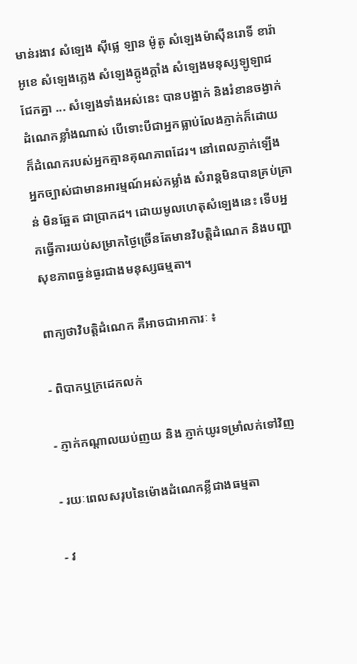មាន់រងាវ សំឡេង ស៊ីផ្លេ ឡាន ម៉ូតូ សំឡេងម៉ាស៊ីនរោទិ៍ ខារ៉ាអូខេ សំឡេងភ្លេង សំឡេងក្តូងក្តាំង សំឡេងមនុស្សឡូឡាជជែកគ្នា ... សំឡេងទាំងអស់នេះ បានបង្អាក់ និងរំខានចង្វាក់ដំណេកខ្លាំងណាស់ បើទោះបីជាអ្នកធ្លាប់លែងភ្ញាក់ក៏ដោយ ក៏ដំណេករបស់អ្នកគ្មានគុណភាពដែរ។ នៅពេលភ្ញាក់ឡើង អ្នកច្បាស់ជាមានអារម្មណ៍អស់កម្លាំង សំរាន្តមិនបានគ្រប់គ្រាន់ មិនឆ្អែត ជាប្រាកដ។ ដោយមូលហេតុសំឡេងនេះ ទើបអ្នកធ្វើការយប់សម្រាកថ្ងៃច្រើនតែមានវិបត្តិដំណេក និងបញ្ហាសុខភាពធ្ងន់ធ្ងរជាងមនុស្សធម្មតា។

ពាក្យថាវិបត្តិដំណេក គឺអាចជាអាការៈ ៖

- ពិបាកឬក្រដេកលក់

- ភ្ញាក់កណ្តាលយប់ញយ និង ភ្ញាក់យូរទម្រាំលក់ទៅវិញ

- រយៈពេលសរុបនៃម៉ោងដំណេកខ្លីជាងធម្មតា

- វ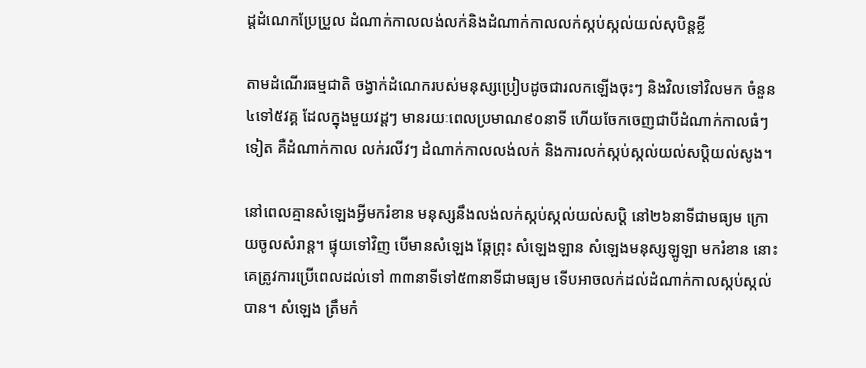ដ្តដំណេកប្រែប្រួល ដំណាក់កាលលង់លក់និងដំណាក់កាលលក់ស្កប់ស្កល់យល់សុបិន្តខ្លី

តាមដំណើរធម្មជាតិ ចង្វាក់ដំណេករបស់មនុស្សប្រៀបដូចជារលកឡើងចុះៗ និងវិលទៅវិលមក ចំនួន៤ទៅ៥វគ្គ ដែលក្នុងមួយវដ្តៗ មានរយៈពេលប្រមាណ៩០នាទី ហើយចែកចេញជាបីដំណាក់កាលធំៗទៀត គឺដំណាក់កាល លក់រលីវៗ ដំណាក់កាលលង់លក់ និងការលក់ស្កប់ស្កល់យល់សប្តិយល់សូង។

នៅពេលគ្មានសំឡេងអ្វីមករំខាន មនុស្សនឹងលង់លក់ស្កប់ស្កល់យល់សប្តិ នៅ២៦នាទីជាមធ្យម ក្រោយចូលសំរាន្ត។ ផ្ទុយទៅវិញ បើមានសំឡេង ឆ្កែព្រុះ សំឡេងឡាន សំឡេងមនុស្សឡូឡា មករំខាន នោះគេត្រូវការប្រើពេលដល់ទៅ ៣៣នាទីទៅ៥៣នាទីជាមធ្យម ទើបអាចលក់ដល់ដំណាក់កាលស្កប់ស្កល់បាន។ សំឡេង ត្រឹមកំ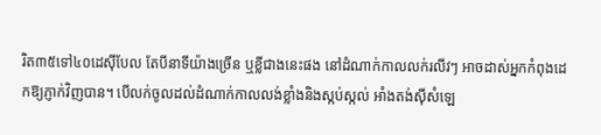រិត៣៥ទៅ៤០ដេស៊ីបែល តែបីនាទីយ៉ាងច្រើន ឬខ្លីជាងនេះផង នៅដំណាក់កាលលក់រលីវៗ អាចដាស់អ្នកកំពុងដេកឱ្យភ្ញាក់វិញបាន។ បើលក់ចូលដល់ដំណាក់កាលលង់ខ្លាំងនិងស្កប់ស្កល់ អាំងតង់ស៊ីសំឡេ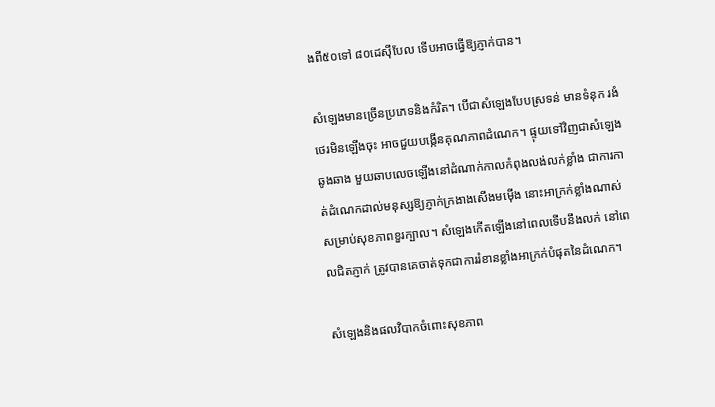ងពី៥០ទៅ ៨០ដេស៊ីបែល ទើបអាចធ្វើឱ្យភ្ញាក់បាន។

សំឡេងមានច្រើនប្រភេទនិងកំរិត។ បើជាសំឡេងបែបស្រទន់ មានទំនុក រងំ ថេរមិនឡើងចុះ អាចជួយបង្កើនគុណភាពដំណេក។ ផ្ទុយទៅវិញជាសំឡេងឆូងឆាង មួយឆាបលេចឡើងនៅដំណាក់កាលកំពុងលង់លក់ខ្លាំង ជាការកាត់ដំណេកដាល់មនុស្សឱ្យភ្ញាក់ក្រងាងសើងមម៉ើង នោះអាក្រក់ខ្លាំងណាស់សម្រាប់សុខភាពខួរក្បាល។ សំឡេងកើតឡើងនៅពេលទើបនឹងលក់ នៅពេលជិតភ្ញាក់ ត្រូវបានគេចាត់ទុកជាការរំខានខ្លាំងអាក្រក់បំផុតនៃដំណេក។

សំឡេងនិងផលវិបាកចំពោះសុខភាព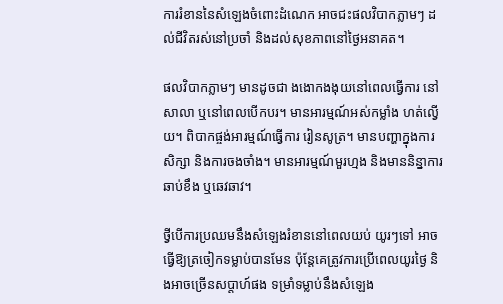ការរំខាននៃសំឡេងចំពោះដំណេក អាចជះផលវិបាកភ្លាមៗ ដល់ជីវិតរស់នៅប្រចាំ និងដល់សុខភាពនៅថ្ងៃអនាគត។

ផលវិបាកភ្លាមៗ មានដូចជា ងងោកងងុយនៅពេលធ្វើការ នៅសាលា ឬនៅពេលបើកបរ។ មានអារម្មណ៍អស់កម្លាំង ហត់ល្វើយ។ ពិបាកផ្ចង់អារម្មណ៍ធ្វើការ រៀនសូត្រ។ មានបញ្ហាក្នុងការសិក្សា និងការចងចាំង។ មានអារម្មណ៍មួរហ្មង និងមាននិន្នាការឆាប់ខឹង ឬឆេវឆាវ។

ថ្វីបើការប្រឈមនឹងសំឡេងរំខាននៅពេលយប់ យូរៗទៅ អាចធ្វើឱ្យត្រចៀកទម្លាប់បានមែន ប៉ុន្តែគេត្រូវការប្រើពេលយូរថ្ងៃ និងអាចច្រើនសប្តាហ៍ផង ទម្រាំទម្លាប់នឹងសំឡេង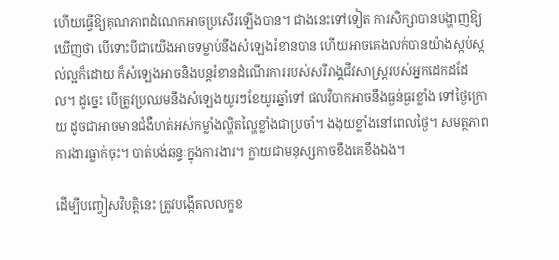ហើយធ្វើឱ្យគុណភាពដំណេកអាចប្រសើរឡើងបាន។ ជាងនេះទៅទៀត ការសិក្សាបានបង្ហាញឱ្យឃើញថា បើទោះបីជាយើងអាចទម្លាប់នឹងសំឡេងរំខានបាន ហើយអាចគេងលក់បានយ៉ាងស្កប់ស្កល់ល្អក៏ដោយ ក៏សំឡេងអាចនិងបន្តរំខានដំណើរការរបស់សរីរាង្គជីវសាស្ត្ររបស់អ្នកដេកដដែល។ ដូច្នេះ បើត្រូវប្រឈមនឹងសំឡេងយូរៗខែយូរឆ្នាំទៅ ផលវិបាកអាចនឹងធ្ងន់ធ្ងរខ្លាំង ទៅថ្ងៃក្រោយ ដូចជាអាចមានជំងឺហត់អស់កម្លាំងល្ហិតល្ហៃខ្លាំងជាប្រចាំ។ ងងុយខ្លាំងនៅពេលថ្ងៃ។ សមត្ថភាពការងារធ្លាក់ចុះ។ បាត់បង់ឆន្ទៈក្នុងការងារ។ ក្លាយជាមនុស្សកាចខឹងគេខឹងឯង។

ដើម្បីបញ្ចៀសវិបត្តិនេះ ត្រូវបង្កើតលលក្ខខ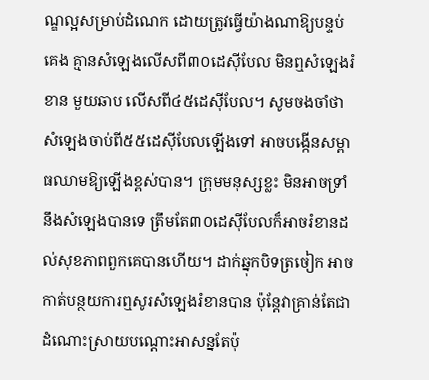ណ្ឌល្អសម្រាប់ដំណេក ដោយត្រូវធ្វើយ៉ាងណាឱ្យបន្ទប់គេង គ្មានសំឡេងលើសពី៣០ដេស៊ីបែល មិនឮសំឡេងរំខាន មួយឆាប លើសពី៤៥ដេស៊ីបែល។ សូមចងចាំថា សំឡេងចាប់ពី៥៥ដេស៊ីបែលឡើងទៅ អាចបង្កើនសម្ពាធឈាមឱ្យឡើងខ្ពស់បាន។ ក្រុមមនុស្សខ្លះ មិនអាចទ្រាំនឹងសំឡេងបានទេ ត្រឹមតែ៣០ដេស៊ីបែលក៏អាចរំខានដល់សុខភាពពួកគេបានហើយ។ ដាក់ឆ្នុកបិទត្រចៀក អាចកាត់បន្ថយការឮសូរសំឡេងរំខានបាន ប៉ុន្តែវាគ្រាន់តែជាដំណោះស្រាយបណ្តោះអាសន្នតែប៉ុ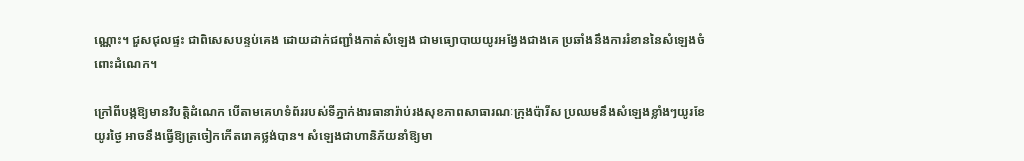ណ្ណោះ។ ជួសជុលផ្ទះ ជាពិសេសបន្ទប់គេង ដោយដាក់ជញ្ជាំងកាត់សំឡេង ជាមធ្យោបាយយូរអង្វែងជាងគេ ប្រឆាំងនឹងការរំខាននៃសំឡេងចំពោះដំណេក។

ក្រៅពីបង្កឱ្យមានវិបត្តិដំណេក បើតាមគេហទំព័ររបស់ទីភ្នាក់ងារធានារ៉ាប់រងសុខភាពសាធារណៈក្រុងប៉ារីស ប្រឈមនឹងសំឡេងខ្លាំងៗយូរខែ យូរថ្ងៃ អាចនឹងធ្វើឱ្យត្រចៀកកើតរោគថ្លង់បាន។ សំឡេងជាហានិភ័យនាំឱ្យមា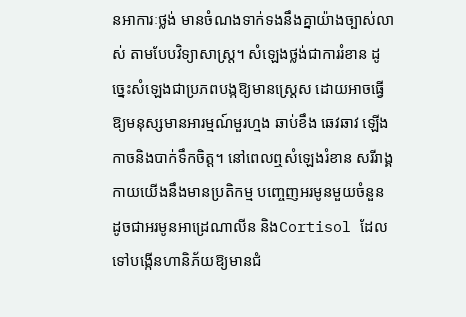នអាការៈថ្លង់ មានចំណងទាក់ទងនឹងគ្នាយ៉ាងច្បាស់លាស់ តាមបែបវិទ្យាសាស្ត្រ។ សំឡេងថ្លង់ជាការរំខាន ដូច្នេះសំឡេងជាប្រភពបង្កឱ្យមានស្ត្រេស ដោយអាចធ្វើឱ្យមនុស្សមានអារម្មណ៍មួរហ្មង ឆាប់ខឹង ឆេវឆាវ ឡើងកាចនិងបាក់ទឹកចិត្ត។ នៅពេលឮសំឡេងរំខាន សរីរាង្គកាយយើងនឹងមានប្រតិកម្ម បញ្ចេញអរមូនមួយចំនួន ដូចជាអរមូនអាដ្រេណាលីន និងCortisol ដែលទៅបង្កើនហានិភ័យឱ្យមានជំ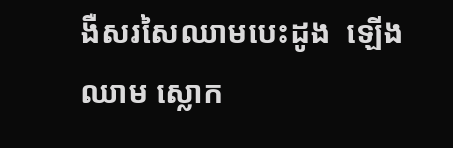ងឺសរសៃឈាមបេះដូង  ឡើងឈាម ស្លោក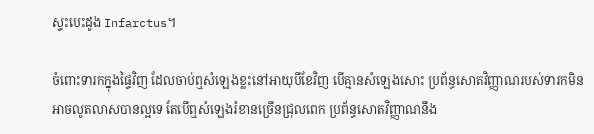ស្ទះបេះដូង Infarctus។

ចំពោះទារកក្នុងផ្ទៃវិញ ដែលចាប់ឮសំឡេងខ្លះនៅអាយុបីខែវិញ បើគ្មានសំឡេងសោះ ប្រព័ន្ធសោតវិញ្ញាណរបស់ទារកមិនអាចលូតលាសបានល្អទេ តែបើឮសំឡេងរំខានច្រើនជ្រុលពេក ប្រព័ន្ធសោតវិញ្ញាណនឹង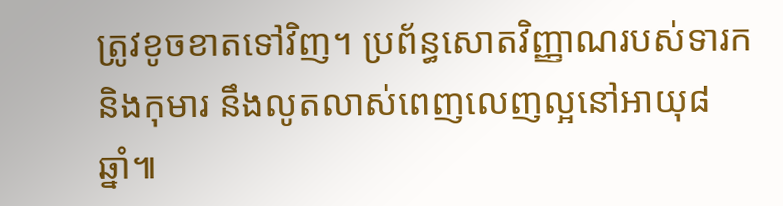ត្រូវខូចខាតទៅវិញ។ ប្រព័ន្ធសោតវិញ្ញាណរបស់ទារកនិងកុមារ នឹងលូតលាស់ពេញលេញល្អនៅអាយុ៨ឆ្នាំ៕